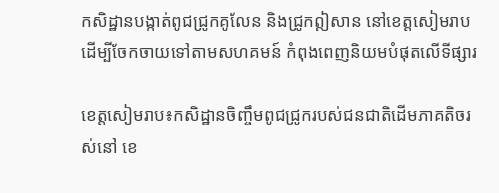កសិដ្ឋានបង្កាត់ពូជជ្រូកគូលែន និងជ្រូកឦសាន នៅខេត្តសៀមរាបដើម្បីចែកចាយទៅតាមសហគមន៍ កំពុងពេញនិយមបំផុតលើទីផ្សារ

ខេត្តសៀមរាប៖កសិដ្ឋានចិញ្ចឹមពូជជ្រូករបស់ជនជាតិដើមភាគតិចរស់នៅ ខេ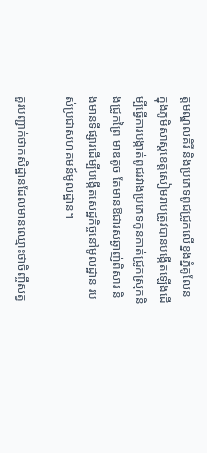ត្តមណ្ឌលគិរី និងប្រភេទពូជជ្រូកលើខ្នងភ្នំគូលែន ក្នុងភូមិសាស្តខេត្តសៀមរាបត្រូវបានបង្កើតឡើងដើម្បីធ្វើការបង្កាត់ពូជរវាងប្រភេទកូនកាត់ជ្រូកស្រុកនិងជ្រូកព្រៃ មាឌតូច តែមានឱជារសឆ្ងាញ់ពិសារ និងមានទីផ្សារដើម្បីបង្កើតសេដ្ឋកិច្ចនៅមូលដ្ឋាន របស់ប្រជាសហគមន៍មូលដ្ឋាន។

គួរបញ្ជាក់ថាកសិដ្ឋានដែលមានឈ្មោះថាចិញ្ចឹសត្វ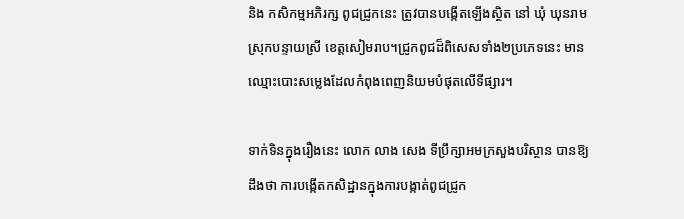និង កសិកម្មអភិរក្ស ពូជជ្រូកនេះ ត្រូវបានបង្កើតឡើងស្ថិត នៅ ឃុំ ឃុនរាម ស្រុកបន្ទាយស្រី ខេត្តសៀមរាប។ជ្រូកពូជដ៏ពិសេសទាំង២ប្រភេទនេះ មានឈ្មោះបោះសម្លេងដែលកំពុងពេញនិយមបំផុតលើទីផ្សារ។

ទាក់ទិនក្នុងរឿងនេះ លោក លាង សេង ទីប្រឹក្សាអមក្រសួងបរិស្ថាន បានឱ្យដឹងថា ការបង្កើតកសិដ្ឋានក្នុងការបង្កាត់ពូជជ្រូក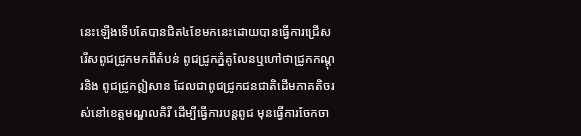នេះឡើងទើបតែបានជិត៤ខែមកនេះដោយបានធ្វើការជ្រើសរើសពូជជ្រូកមកពីតំបន់ ពូជជ្រូកភ្នំគូលែនឬហៅថាជ្រូកកណ្តុរនិង ពូជជ្រូកឦសាន ដែលជាពូជជ្រូកជនជាតិដើមភាគតិចរស់នៅខេត្តមណ្ឌលគិរី ដើម្បីធ្វើការបន្តពូជ មុនធ្វើការចែកចា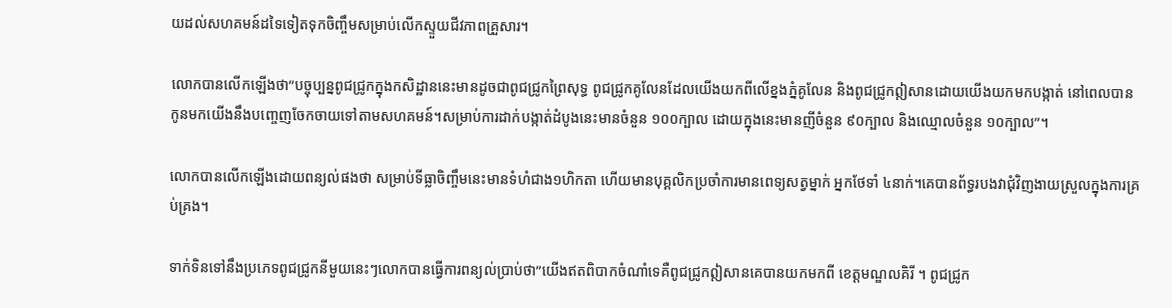យដល់សហគមន៍ដទៃទៀតទុកចិញ្ចឹមសម្រាប់លើកស្ទួយជីវភាពគ្រួសារ។

លោកបានលើកឡើងថា”បច្ចុប្បន្នពូជជ្រូកក្នុងកសិដ្ឋាននេះមានដូចជាពូជជ្រូកព្រៃសុទ្ធ ពូជជ្រូកគូលែនដែលយើងយកពីលើខ្នងភ្នំគូលែន និងពូជជ្រូកឦសានដោយយើងយកមកបង្កាត់ នៅពេលបានកូនមកយើងនឹងបញ្ចេញចែកចាយទៅតាមសហគមន៍។សម្រាប់ការដាក់បង្កាត់ដំបូងនេះមានចំនួន ១០០ក្បាល ដោយក្នុងនេះមានញីចំនួន ៩០ក្បាល និងឈ្មោលចំនួន ១០ក្បាល”។

លោកបានលើកឡើងដោយពន្យល់ផងថា សម្រាប់ទីធ្លាចិញ្ចឹមនេះមានទំហំជាង១ហិកតា ហើយមានបុគ្គលិកប្រចាំការមានពេទ្យសត្វម្នាក់ អ្នកថែទាំ ៤នាក់។គេបានព័ទ្ធរបងវាជុំវិញងាយស្រួលក្នុងការគ្រប់គ្រង។

ទាក់ទិនទៅនឹងប្រភេទពូជជ្រូកនីមួយនេះៗលោកបានធ្វើការពន្យល់ប្រាប់ថា”យើងឥតពិបាកចំណាំទេគឺពូជជ្រូកឦសានគេបានយកមកពី ខេត្តមណ្ឌលគិរី ។ ពូជជ្រូក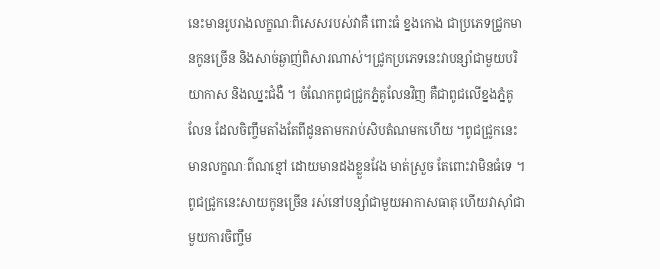នេះមានរូបរាងលក្ខណៈពិសេសរបស់វាគឺ ពោះធំ ខ្នងកោង ជាប្រភេទជ្រូកមានកូនច្រើន និងសាច់ឆ្ងាញ់ពិសារណាស់។ជ្រូកប្រភេទនេះវាបន្សាំជាមួយបរិយាកាស និងឈ្នះជំងឺ ។ ចំណែកពូជជ្រូកភ្នំគូលែនវិញ គឺជាពូជលើខ្នងភ្នំគូលែន ដែលចិញ្ចឹមតាំងតែពីដូនតាមករាប់សិបតំណមកហើយ ។ពូជជ្រូកនេះមានលក្ខណៈព៌ណខ្មៅ ដោយមានដងខ្លួនវែង មាត់ស្រួច តែពោះវាមិនធំទេ ។ ពូជជ្រូកនេះសាយកូនច្រើន រស់នៅបន្សាំជាមួយអាកាសធាតុ ហើយវាស៊ាំជាមួយការចិញ្ចឹម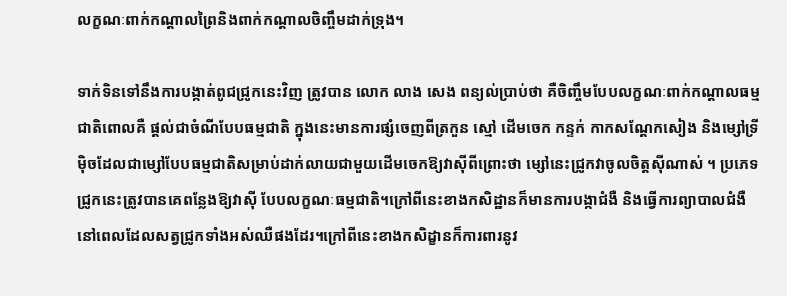លក្ខណៈពាក់កណ្តាលព្រៃនិងពាក់កណ្តាលចិញ្ចឹមដាក់ទ្រុង។

ទាក់ទិនទៅនឹងការបង្កាត់ពូជជ្រូកនេះវិញ ត្រូវបាន លោក លាង សេង ពន្យល់ប្រាប់ថា គឺចិញ្ចឹមបែបលក្ខណៈពាក់កណ្តាលធម្មជាតិពោលគឺ ផ្តល់ជាចំណីបែបធម្មជាតិ ក្នុងនេះមានការផ្សំចេញពីត្រកួន ស្មៅ ដើមចេក កន្ទក់ កាកសណ្តែកសៀង និងម្សៅទ្រីម៉ិចដែលជាម្សៅបែបធម្មជាតិសម្រាប់ដាក់លាយជាមួយដើមចេកឱ្យវាស៊ីពីព្រោះថា ម្សៅនេះជ្រូកវាចូលចិត្តស៊ីណាស់ ។ ប្រភេទជ្រូកនេះត្រូវបានគេពន្លែងឱ្យវាស៊ី បែបលក្ខណៈធម្មជាតិ។ក្រៅពីនេះខាងកសិដ្ឋានក៏មានការបង្កាជំងឺ និងធ្វើការព្យាបាលជំងឺនៅពេលដែលសត្វជ្រូកទាំងអស់ឈឺផងដែរ។ក្រៅពីនេះខាងកសិដ្ខានក៏ការពារនូវ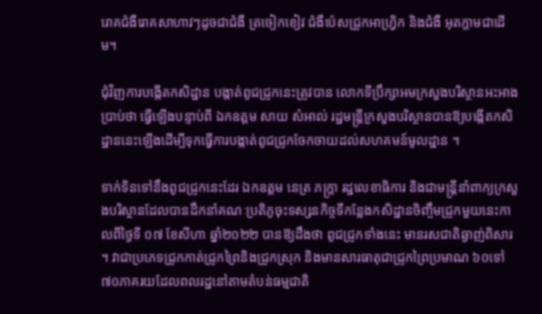រោគជំងឺរោគសាហាវៗដូចជាជំងឺ ត្រចៀកខៀវ ជំងឺប៉េសជ្រូកអាហ្រ្វិក និងជំងឺ អុតក្តាមជាដើម។

ជុំវិញការបង្កើតកសិដ្ឋាន បង្កាត់ពូជជ្រូកនេះត្រូវបាន លោកទីប្រឹក្សាអមក្រសួងបរិស្ថានអះអាងប្រាប់ថា ធ្វើឡើងបន្ទាប់ពី ឯកឧត្តម សាយ សំអាល់ រដ្ឋមន្រ្តីក្រសួងបរិស្ថានបានឱ្យបង្កើតកសិដ្ឋាននេះឡើងដើម្បីទុកធ្វើការបង្កាត់ពូជជ្រូកចែកចាយដល់សហគមន៍មូលដ្ឋាន ។

ទាក់ទិនទៅនឹងពូជជ្រូកនេះដែរ ឯកឧត្តម នេត្រ ភក្រ្តា រដ្ឋលេខាធិការ និងជាមន្រ្តីនាំពាក្យក្រសួងបរិស្ថានដែលបានដឹកនាំគណៈប្រតិភូចុះទស្សនកិច្ចទីកន្លែងកសិដ្ឋានចិញ្ចឹមជ្រូកមួយនេះកាលពីថ្ងៃទី ០៧ ខែសីហា ឆ្នាំ២០២២ បានឱ្យដឹងថា ពូជជ្រូកទាំងនេះ មានរសជាតិឆ្ងាញ់ពិសារ ។ វាជាប្រភេទជ្រូកកាត់ជ្រូកព្រៃនិងជ្រូកស្រុក និងមានសារធាតុជាជ្រូកព្រៃប្រមាណ ៦០ទៅ ៧០ភាគរយដែលពលរដ្ឋនៅតាមតំបន់ធម្មជាតិ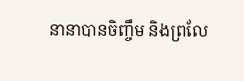នានាបានចិញ្ចឹម និងព្រលែ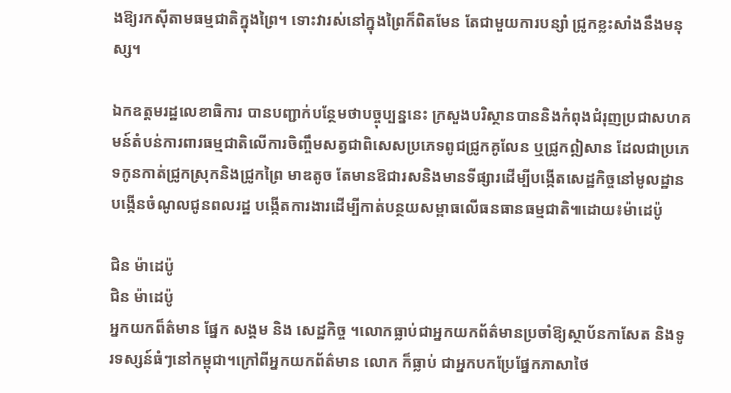ងឱ្យរកស៊ីតាមធម្មជាតិក្នុងព្រៃ។ ទោះវារស់នៅក្នុងព្រៃក៏ពិតមែន តែជាមួយការបន្សាំ ជ្រូកខ្លះសាំងនឹងមនុស្ស។

ឯកឧត្តមរដ្ឋលេខាធិការ បានបញ្ជាក់បន្ថែមថាបច្ចុប្បន្ននេះ ក្រសួងបរិស្ថានបាននិងកំពុងជំរុញប្រជាសហគមន៍តំបន់ការពារធម្មជាតិលើការចិញ្ចឹមសត្វជាពិសេសប្រភេទពូជជ្រូកគូលែន ឬជ្រូកឦសាន ដែលជាប្រភេទកូនកាត់ជ្រូកស្រុកនិងជ្រូកព្រៃ មាឌតូច តែមានឱជារសនិងមានទីផ្សារដើម្បីបង្កើតសេដ្ឋកិច្ចនៅមូលដ្ឋាន បង្កើនចំណូលជូនពលរដ្ឋ បង្កើតការងារដើម្បីកាត់បន្ថយសម្ពាធលើធនធានធម្មជាតិ៕ដោយ៖ម៉ាដេប៉ូ

ជិន ម៉ាដេប៉ូ
ជិន ម៉ាដេប៉ូ
អ្នកយកព៏ត៌មាន ផ្នែក សង្គម និង សេដ្ឋកិច្ច ។លោកធ្លាប់ជាអ្នកយកព័ត៌មានប្រចាំឱ្យស្ថាប័នកាសែត និងទូរទស្សន៍ធំៗនៅកម្ពុជា។ក្រៅពីអ្នកយកព័ត៌មាន លោក ក៏ធ្លាប់ ជាអ្នកបកប្រែផ្នែកភាសាថៃ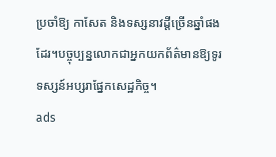ប្រចាំឱ្យ កាសែត និងទស្សនាវដ្តីច្រើនឆ្នាំផងដែរ។បច្ចុប្បន្នលោកជាអ្នកយកព័ត៌មានឱ្យទូរទស្សន៍អប្សរាផ្នែកសេដ្ឋកិច្ច។
ads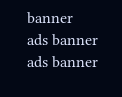banner
ads banner
ads banner